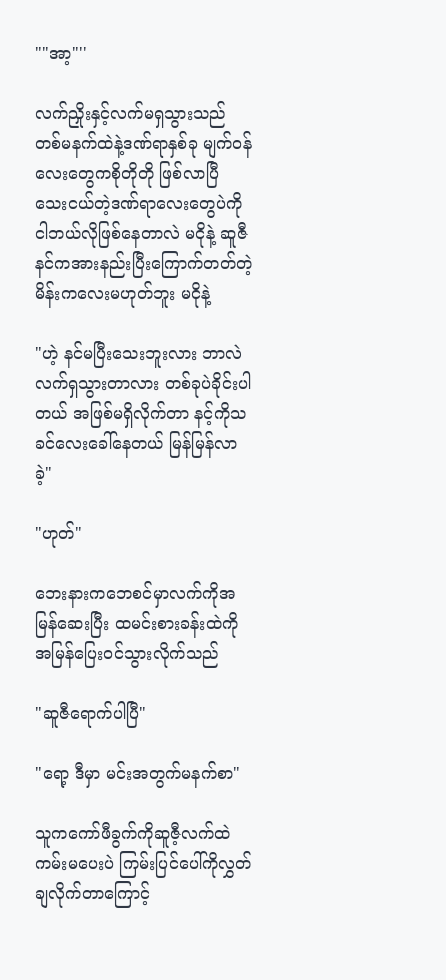""အာ့"''

လက်ညှိုးနှင့်လက်မရှသွားသည် တစ်မနက်ထဲနဲ့ဒဏ်ရာနှစ်ခု မျက်ဝန်လေးတွေကစိုတိုတို ဖြစ်လာပြီ သေးငယ်တဲ့ဒဏ်ရာလေးတွေပဲကို ငါဘယ်လိုဖြစ်နေတာလဲ မငိုနဲ့ ဆူဇီ နင်ကအားနည်းပြီးကြောက်တတ်တဲ့မိန်းကလေးမဟုတ်ဘူး မငိုနဲ့

"ဟဲ့ နင်မပြီးသေးဘူးလား ဘာလဲ လက်ရှသွားတာလား တစ်ခုပဲခိုင်းပါတယ် အဖြစ်မရှိလိုက်တာ နင့်ကိုသခင်လေးခေါ်နေတယ် မြန်မြန်လာခဲ့"

"ဟုတ်"

ဘေးနားကဘေစင်မှာလက်ကိုအမြန်ဆေးပြီး ထမင်းစားခန်းထဲကိုအမြန်ပြေးဝင်သွားလိုက်သည်

"ဆူဇီရောက်ပါပြီ"

"ရော့ ဒီမှာ မင်းအတွက်မနက်စာ"

သူကကော်ဖီခွက်ကိုဆူဇီ့လက်ထဲကမ်းမပေးပဲ ကြမ်းပြင်ပေါ်ကိုလွှတ်ချလိုက်တာကြောင့်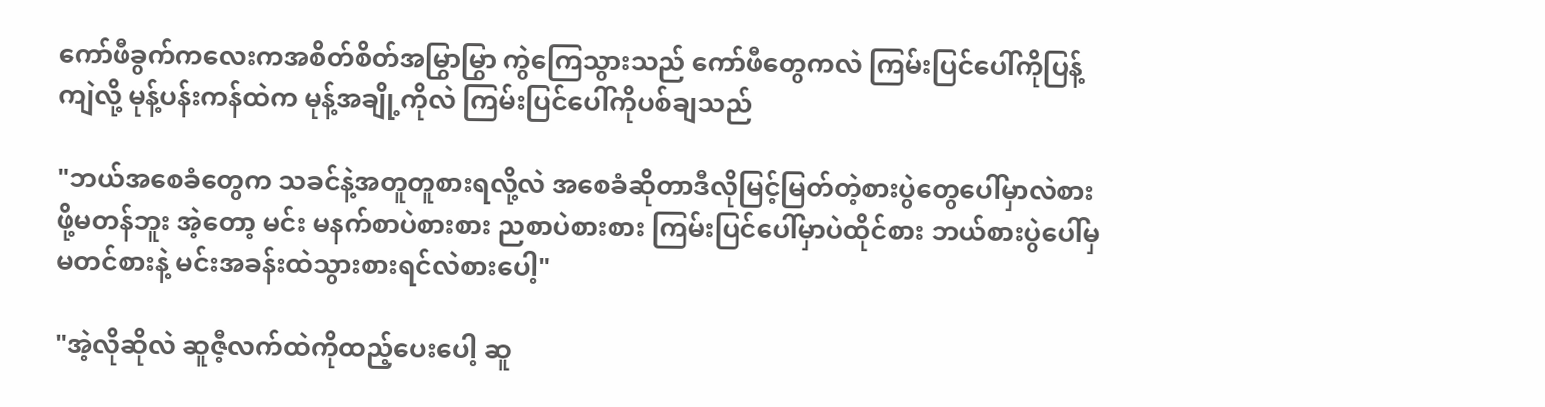ကော်ဖီခွက်ကလေးကအစိတ်စိတ်အမြွာမြွာ ကွဲကြေသွားသည် ကော်ဖီတွေကလဲ ကြမ်းပြင်ပေါ်ကိုပြန့်ကျဲလို့ မုန့်ပန်းကန်ထဲက မုန့်အချို့ကိုလဲ ကြမ်းပြင်ပေါ်ကိုပစ်ချသည်

"ဘယ်အစေခံတွေက သခင်နဲ့အတူတူစားရလို့လဲ အစေခံဆိုတာဒီလိုမြင့်မြတ်တဲ့စားပွဲတွေပေါ်မှာလဲစားဖို့မတန်ဘူး အဲ့တော့ မင်း မနက်စာပဲစားစား ညစာပဲစားစား ကြမ်းပြင်ပေါ်မှာပဲထိုင်စား ဘယ်စားပွဲပေါ်မှမတင်စားနဲ့ မင်းအခန်းထဲသွားစားရင်လဲစားပေါ့"

"အဲ့လိုဆိုလဲ ဆူဇီ့လက်ထဲကိုထည့်ပေးပေါ့ ဆူ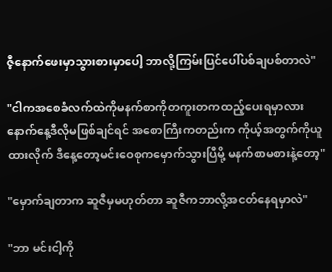ဇီ့နောက်ဖေးမှာသွားစားမှာပေါ့ ဘာလို့ကြမ်းပြင်ပေါ်ပစ်ချပစ်တာလဲ"

"ငါကအစေခံလက်ထဲကိုမနက်စာကိုတကူးတကထည့်ပေးရမှာလား နောက်နေ့ဒီလိုမဖြစ်ချင်ရင် အစောကြီးကတည်းက ကိုယ့်အတွက်ကိုယူထားလိုက် ဒီနေ့တော့မင်းဝေစုကမှောက်သွားပြီမို့ မနက်စာမစားနဲ့တော့"

"မှောက်ချတာက ဆူဇီမှမဟုတ်တာ ဆူဇီကဘာလို့အငတ်နေရမှာလဲ"

"ဘာ မင်းငါ့ကို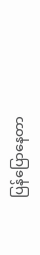ပြန်ပြောနေတာ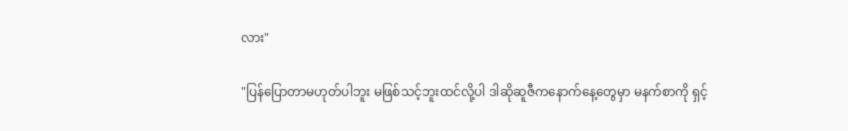လား"

"ပြန်ပြောတာမဟုတ်ပါဘူး မဖြစ်သင့်ဘူးထင်လို့ပါ ဒါဆိုဆူဇီကနောက်နေ့တွေမှာ မနက်စာကို ရှင့်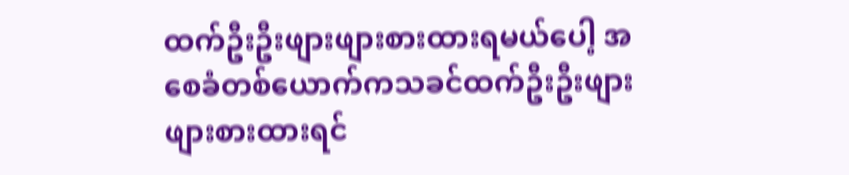ထက်ဦးဦးဖျားဖျားစားထားရမယ်ပေါ့ အစေခံတစ်ယောက်ကသခင်ထက်ဦးဦးဖျားဖျားစားထားရင်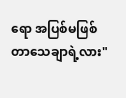ရော အပြစ်မဖြစ်တာသေချာရဲ့လား"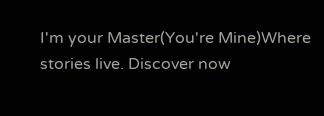I'm your Master(You're Mine)Where stories live. Discover now